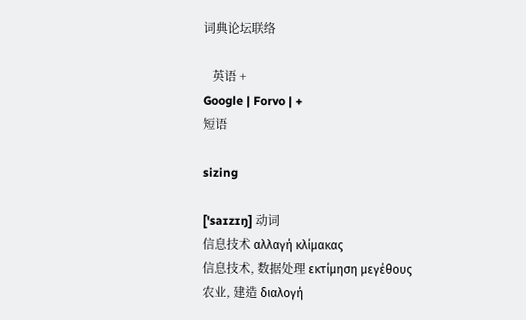词典论坛联络

   英语 +
Google | Forvo | +
短语

sizing

['saɪzɪŋ] 动词
信息技术 αλλαγή κλίμακας
信息技术, 数据处理 εκτίμηση μεγέθους
农业, 建造 διαλογή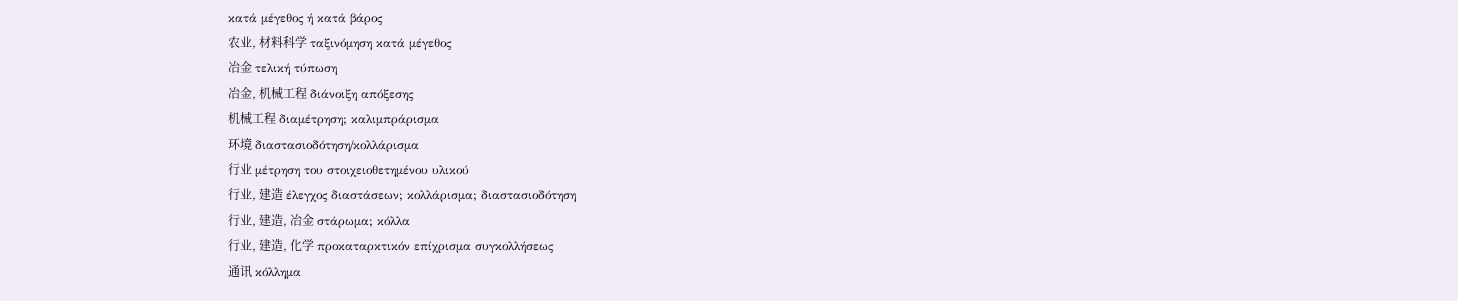κατά μέγεθος ή κατά βάρος
农业, 材料科学 ταξινόμηση κατά μέγεθος
冶金 τελική τύπωση
冶金, 机械工程 διάνοιξη απόξεσης
机械工程 διαμέτρηση; καλιμπράρισμα
环境 διαστασιοδότηση/κολλάρισμα
行业 μέτρηση του στοιχειοθετημένου υλικού
行业, 建造 έλεγχος διαστάσεων; κολλάρισμα; διαστασιοδότηση
行业, 建造, 冶金 στάρωμα; κόλλα
行业, 建造, 化学 προκαταρκτικόν επίχρισμα συγκολλήσεως
通讯 κόλλημα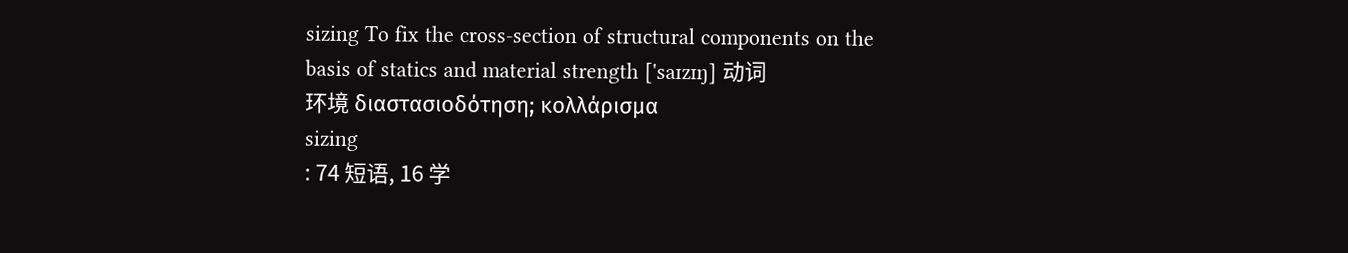sizing To fix the cross-section of structural components on the basis of statics and material strength ['saɪzɪŋ] 动词
环境 διαστασιοδότηση; κολλάρισμα
sizing
: 74 短语, 16 学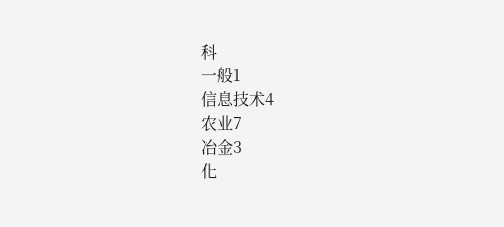科
一般1
信息技术4
农业7
冶金3
化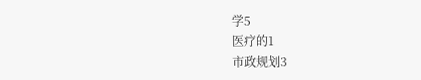学5
医疗的1
市政规划3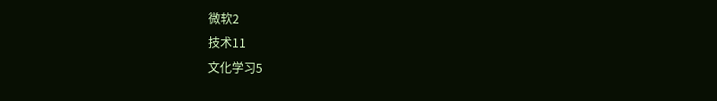微软2
技术11
文化学习5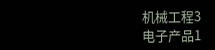机械工程3
电子产品1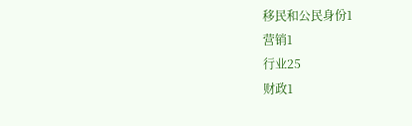移民和公民身份1
营销1
行业25
财政1